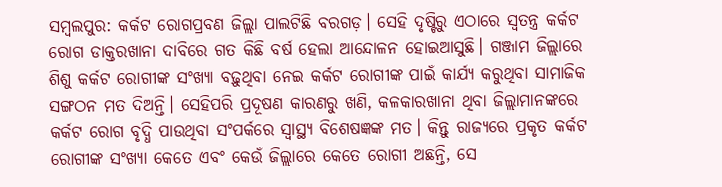ସମ୍ବଲପୁର: କର୍କଟ ରୋଗପ୍ରବଣ ଜିଲ୍ଲା ପାଲଟିଛି ବରଗଡ଼। ସେହି ଦୃଷ୍ଟିରୁ ଏଠାରେ ସ୍ବତନ୍ତ୍ର କର୍କଟ ରୋଗ ଡାକ୍ତରଖାନା ଦାବିରେ ଗତ କିଛି ବର୍ଷ ହେଲା ଆନ୍ଦୋଳନ ହୋଇଆସୁଛି। ଗଞ୍ଜାମ ଜିଲ୍ଲାରେ ଶିଶୁ କର୍କଟ ରୋଗୀଙ୍କ ସଂଖ୍ୟା ବଢ଼ୁଥିବା ନେଇ କର୍କଟ ରୋଗୀଙ୍କ ପାଇଁ କାର୍ଯ୍ୟ କରୁଥିବା ସାମାଜିକ ସଙ୍ଗଠନ ମତ ଦିଅନ୍ତି। ସେହିପରି ପ୍ରଦୂଷଣ କାରଣରୁ ଖଣି, କଳକାରଖାନା ଥିବା ଜିଲ୍ଲାମାନଙ୍କରେ କର୍କଟ ରୋଗ ବୃଦ୍ଧି ପାଉଥିବା ସଂପର୍କରେ ସ୍ବାସ୍ଥ୍ୟ ବିଶେଷଜ୍ଞଙ୍କ ମତ। କିନ୍ତୁ ରାଜ୍ୟରେ ପ୍ରକୃତ କର୍କଟ ରୋଗୀଙ୍କ ସଂଖ୍ୟା କେତେ ଏବଂ କେଉଁ ଜିଲ୍ଲାରେ କେତେ ରୋଗୀ ଅଛନ୍ତି, ସେ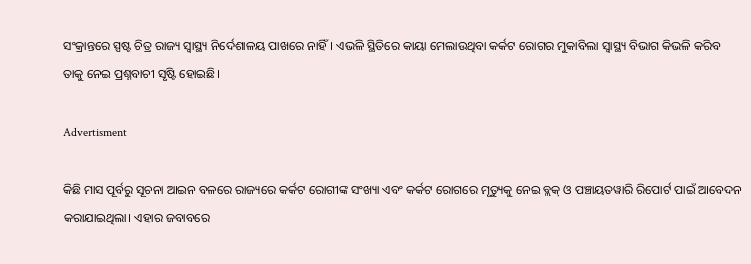ସଂକ୍ରାନ୍ତରେ ସ୍ପଷ୍ଟ ଚିତ୍ର ରାଜ୍ୟ ସ୍ବାସ୍ଥ୍ୟ ନିର୍ଦେଶାଳୟ ପାଖରେ ନାହିଁ। ଏଭଳି ସ୍ଥିତିରେ କାୟା ମେଲାଉଥିବା କର୍କଟ ରୋଗର ମୁକାବିଲା ସ୍ବାସ୍ଥ୍ୟ ବିଭାଗ କିଭଳି କରିବ ତାକୁ ନେଇ ପ୍ରଶ୍ନବାଚୀ ସୃଷ୍ଟି ହୋଇଛି।

Advertisment

କିଛି ମାସ ପୂର୍ବରୁ ସୂଚନା ଆଇନ ବଳରେ ରାଜ୍ୟରେ କର୍କଟ ରୋଗୀଙ୍କ ସଂଖ୍ୟା ଏବଂ କର୍କଟ ରୋଗରେ ମୃତ୍ୟୁକୁ ନେଇ ବ୍ଲକ୍‌ ଓ ପଞ୍ଚାୟତୱାରି ରିପୋର୍ଟ ପାଇଁ ଆବେଦନ କରାଯାଇଥିଲା। ଏହାର ଜବାବରେ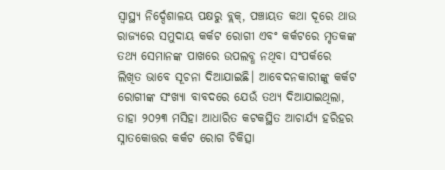ସ୍ବାସ୍ଥ୍ୟ ନିର୍ଦ୍ଦେଶାଳୟ ପକ୍ଷରୁ ବ୍ଲକ୍‌, ପଞ୍ଚାୟତ କଥା ଦୂରେ ଥାଉ ରାଜ୍ୟରେ ସମୁଦାୟ କର୍କଟ ରୋଗୀ ଏବଂ କର୍କଟରେ ମୃତକଙ୍କ ତଥ୍ୟ ସେମାନଙ୍କ ପାଖରେ ଉପଲବ୍ଧ ନଥିବା ସଂପର୍କରେ ଲିଖିତ ଭାବେ ସୂଚନା‌ ଦିଆଯାଇଛି। ଆବେଦନକାରୀଙ୍କୁ କର୍କଟ ରୋଗୀଙ୍କ ସଂଖ୍ୟା ବାବଦରେ ଯେଉଁ ତଥ୍ୟ ଦିଆଯାଇଥିଲା, ତାହା ୨୦୨୩ ମସିହା ଆଧାରିତ କଟକସ୍ଥିତ ଆଚାର୍ଯ୍ୟ ହରିହର ସ୍ନାତକୋତ୍ତର କର୍କଟ ରୋଗ ଚିକିତ୍ସା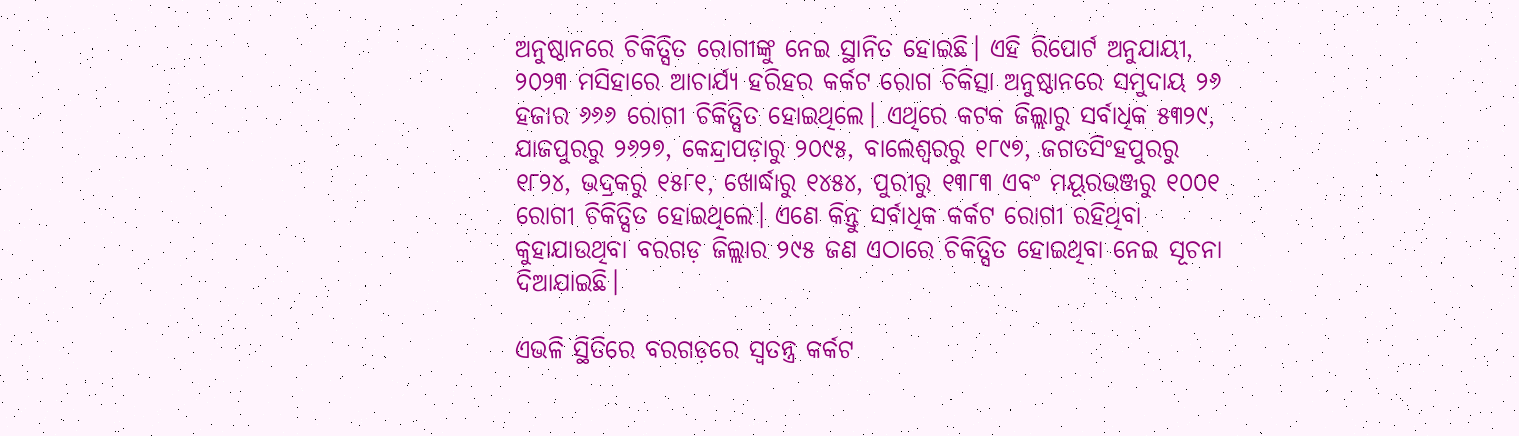ଅନୁଷ୍ଠାନରେ ଚିକିତ୍ସିତ ରୋଗୀଙ୍କୁ ନେଇ ସ୍ଥାନିତ ହୋଇଛି। ଏହି ରିପୋର୍ଟ ଅନୁଯାୟୀ, ୨୦୨୩ ମସିହାରେ ଆଚାର୍ଯ୍ୟ ହରିହର କର୍କଟ ରୋଗ ଚିକିତ୍ସା ଅନୁଷ୍ଠାନରେ ସମୁଦାୟ ୨୬ ହଜାର ୬୬୬ ରୋଗୀ ଚିକିତ୍ସିତ ହୋଇଥିଲେ। ଏଥିରେ କଟକ ଜିଲ୍ଲାରୁ ସର୍ବାଧିକ ୫୩୨୯, ଯାଜପୁରରୁ ୨୬୨୭, କେନ୍ଦ୍ରାପଡ଼ାରୁ ୨୦୯୫, ବାଲେଶ୍ବରରୁ ୧୮୯୭, ଜଗତସିଂହପୁରରୁ ୧୮୨୪, ଭଦ୍ରକରୁ ୧୫୮୧, ଖୋର୍ଦ୍ଧାରୁ ୧୪୫୪, ପୁରୀରୁ ୧୩୮୩ ଏବଂ ମୟୂରଭଞ୍ଜରୁ ୧୦୦୧ ରୋଗୀ ଚିକିତ୍ସିତ ହୋଇଥିଲେ। ଏଣେ କିନ୍ତୁ ସର୍ବାଧିକ କର୍କଟ ରୋଗୀ ରହିଥିବା କୁହାଯାଉଥିବା ବରଗଡ଼ ଜିଲ୍ଲାର ୨୯୫ ଜଣ ଏଠାରେ ଚିକିତ୍ସିତ ହୋଇଥିବା ନେଇ ସୂଚନା ଦିଆଯାଇଛି।

ଏଭଳି ସ୍ଥିତିରେ ବରଗଡ଼ରେ ସ୍ବତନ୍ତ୍ର କର୍କଟ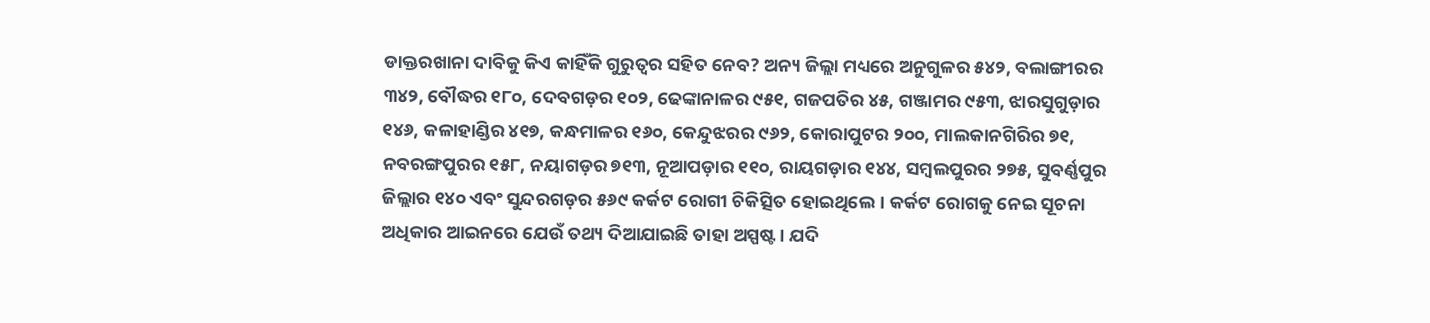ଡାକ୍ତରଖାନା ଦାବିକୁ କିଏ କାହିଁକି ଗୁରୁତ୍ବର ସହିତ ନେବ? ଅନ୍ୟ ଜିଲ୍ଲା ମଧ୍ୟରେ ଅନୁଗୁଳର ୫୪୨, ବଲାଙ୍ଗୀରର ୩୪୨, ବୌଦ୍ଧର ୧୮୦, ଦେବଗଡ଼ର ୧୦୨, ଢେଙ୍କାନାଳର ୯୫୧, ଗଜପତିର ୪୫, ଗଞ୍ଜାମର ୯୫୩, ଝାରସୁଗୁଡ଼ାର ୧୪୬, କଳାହାଣ୍ଡିର ୪୧୭, କନ୍ଧମାଳର ୧୬୦, କେନ୍ଦୁଝରର ୯୬୨, କୋରାପୁଟର ୨୦୦, ମାଲକାନଗିରିର ୭୧, ନବରଙ୍ଗପୁରର ୧୫୮, ନୟାଗଡ଼ର ୭୧୩, ନୂଆପଡ଼ାର ୧୧୦, ରାୟଗଡ଼ାର ୧୪୪, ସମ୍ବଲପୁରର ୨୭୫, ସୁବର୍ଣ୍ଣପୁର ଜିଲ୍ଲାର ୧୪୦ ଏବଂ ସୁନ୍ଦରଗଡ଼ର ୫୬୯ କର୍କଟ ରୋଗୀ ଚିକିତ୍ସିତ ହୋଇଥିଲେ। କର୍କଟ ରୋଗକୁ ନେଇ ସୂଚନା ଅଧିକାର ଆଇନରେ ଯେଉଁ ତଥ୍ୟ ଦିଆଯାଇଛି ତାହା ଅସ୍ପଷ୍ଟ। ଯଦି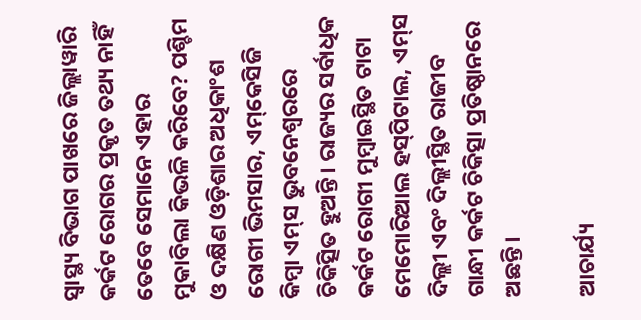ସ୍ବାସ୍ଥ୍ୟ ବିଭାଗ ପାଖରେ ଜିଲ୍ଲାୱାରି କର୍କଟ ରୋଗର ପ୍ରକୃତ ତଥ୍ୟ ନାହିଁ ତେବେ ସେମାନେ ଏହାର ମୁକାବିଲା କିଭଳି କରିବେ? ପଶ୍ଚିମ ଓ ଦକ୍ଷିଣ ଓଡ଼ିଶାର ଅଧିକାଂଶ ରୋଗୀ ଭିମସାର, ଏମ୍‌କେସିଜି କିମ୍ବା ଏମ୍‌ସ ଭୁବନେଶ୍ବରରେ ଚିକିତ୍ସିତ ହୁଅନ୍ତି। ରାଜ୍ୟର ସର୍ବାଧିକ କର୍କଟ ରୋଗୀ ମୁମ୍ବାଇସ୍ଥିତ ଟାଟା ମେମୋରିଆଲ ହସ୍‌ପିଟାଲ, ଏମ୍‌ସ ଦିଲ୍ଲୀ ଏବଂ ଦିଲ୍ଲୀସ୍ଥିତ ରାଜୀବ ଗାନ୍ଧୀ କର୍କଟ ଚିକିତ୍ସା ପ୍ରତିଷ୍ଠାନରେ ଅଛନ୍ତି।

ଆଚାର୍ଯ୍ୟ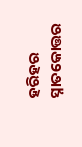ହରିହର ସ୍ନାତକୋତ୍ତର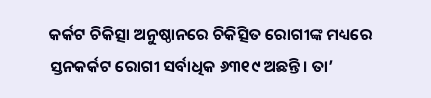କର୍କଟ ଚିକିତ୍ସା ଅନୁଷ୍ଠାନରେ ଚିକିତ୍ସିତ ରୋଗୀଙ୍କ ମଧ୍ୟରେ ସ୍ତନକର୍କଟ ରୋଗୀ ସର୍ବାଧିକ ୬୩୧୯ ଅଛନ୍ତି। ତା’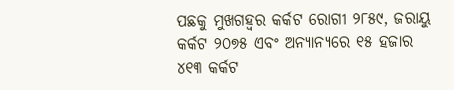ପଛକୁ ମୁଖଗହ୍ବର କର୍କଟ ରୋଗୀ ୨୮୫୯, ଜରାୟୁ କର୍କଟ ୨୦୭୫ ଏବଂ ଅନ୍ୟାନ୍ୟରେ ୧୫ ହଜାର ୪୧୩ କର୍କଟ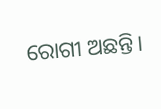ରୋଗୀ ଅଛନ୍ତି।